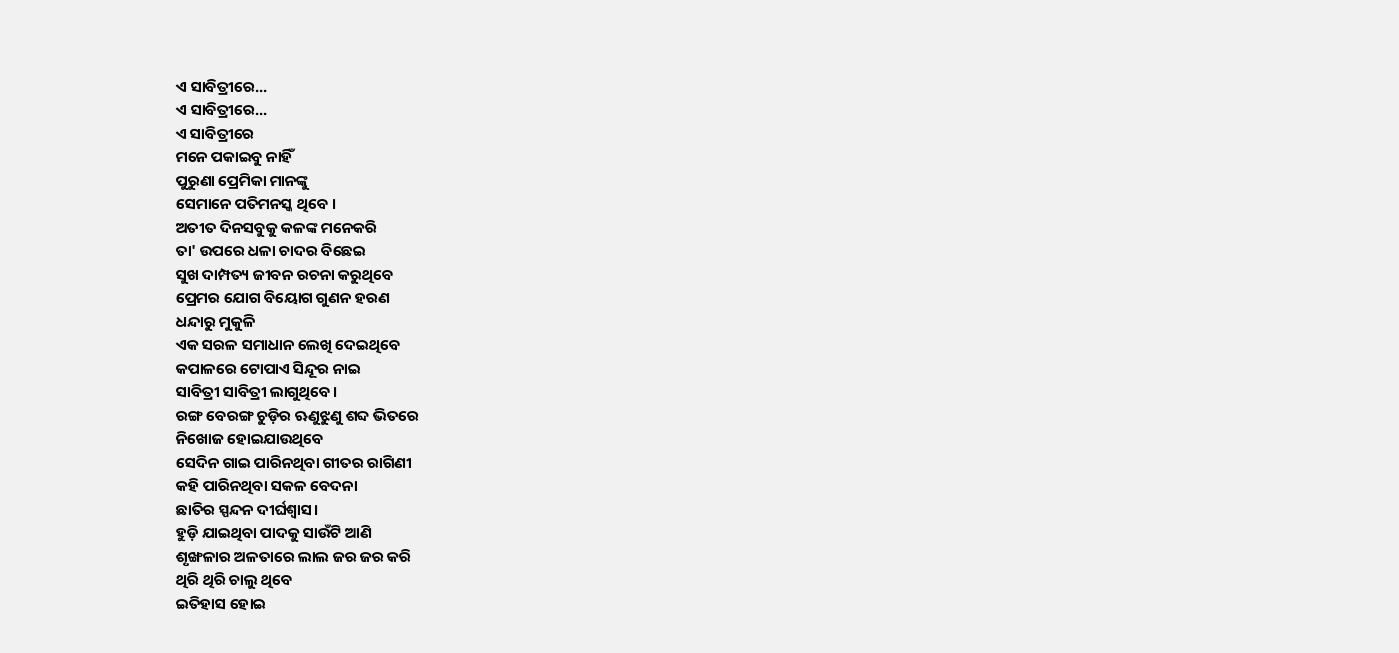ଏ ସାବିତ୍ରୀରେ...
ଏ ସାବିତ୍ରୀରେ...
ଏ ସାବିତ୍ରୀରେ
ମନେ ପକାଇବୁ ନାହିଁ
ପୁରୁଣା ପ୍ରେମିକା ମାନଙ୍କୁ
ସେମାନେ ପତିମନସ୍କ ଥିବେ ।
ଅତୀତ ଦିନସବୁକୁ କଳଙ୍କ ମନେକରି
ତା' ଉପରେ ଧଳା ଚାଦର ବିଛେଇ
ସୁଖ ଦାମ୍ପତ୍ୟ ଜୀବନ ରଚନା କରୁଥିବେ
ପ୍ରେମର ଯୋଗ ବିୟୋଗ ଗୁଣନ ହରଣ
ଧନ୍ଦାରୁ ମୁକୁଳି
ଏକ ସରଳ ସମାଧାନ ଲେଖି ଦେଇଥିବେ
କପାଳରେ ଟୋପାଏ ସିନ୍ଦୂର ନାଇ
ସାବିତ୍ରୀ ସାବିତ୍ରୀ ଲାଗୁଥିବେ।
ରଙ୍ଗ ବେରଙ୍ଗ ଚୁଡ଼ିର ଋଣୁଝୁଣୁ ଶବ୍ଦ ଭିତରେ
ନିଖୋଜ ହୋଇଯାଉଥିବେ
ସେଦିନ ଗାଇ ପାରିନଥିବା ଗୀତର ରାଗିଣୀ
କହି ପାରିନଥିବା ସକଳ ବେଦନା
ଛାତିର ସ୍ପନ୍ଦନ ଦୀର୍ଘଶ୍ୱାସ।
ହୁଡ଼ି ଯାଇଥିବା ପାଦକୁ ସାଉଁଟି ଆଣି
ଶୃଙ୍ଖଳାର ଅଳତାରେ ଲାଲ ଜର ଜର କରି
ଥିରି ଥିରି ଚାଲୁ ଥିବେ
ଇତିହାସ ହୋଇ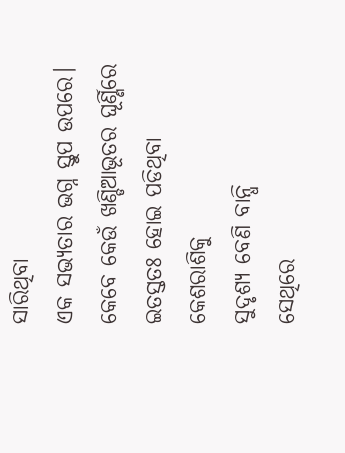ସାରିଥିବା
ଏକ ସଭ୍ୟତାର ଭଗ୍ନ ସ୍ତୁପ ଉପରେ।
କେବେ କେଉଁ ଖଣ୍ଡିଆଭୂତର ଘୂର୍ଣ୍ଣିରେ
ଇତସ୍ତତଃ ହୋଇ ପଡିଥିବା କେଶରାଶିକୁ
ସୁଦୃଶ୍ୟ ବେଣି ବାନ୍ଧି
ସେଥିରେ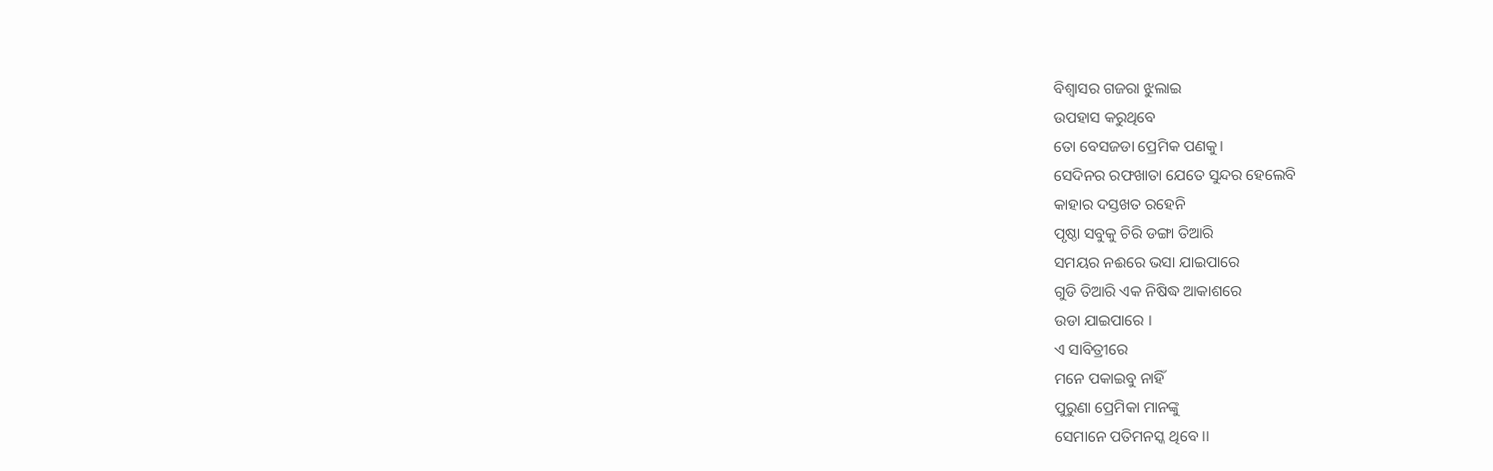ବିଶ୍ଵାସର ଗଜରା ଝୁଲାଇ
ଉପହାସ କରୁଥିବେ
ତୋ ବେସଜଡା ପ୍ରେମିକ ପଣକୁ।
ସେଦିନର ରଫଖାତା ଯେତେ ସୁନ୍ଦର ହେଲେବି
କାହାର ଦସ୍ତଖତ ରହେନି
ପୃଷ୍ଠା ସବୁକୁ ଚିରି ଡଙ୍ଗା ତିଆରି
ସମୟର ନଈରେ ଭସା ଯାଇପାରେ
ଗୁଡି ତିଆରି ଏକ ନିଷିଦ୍ଧ ଆକାଶରେ
ଉଡା ଯାଇପାରେ ।
ଏ ସାବିତ୍ରୀରେ
ମନେ ପକାଇବୁ ନାହିଁ
ପୁରୁଣା ପ୍ରେମିକା ମାନଙ୍କୁ
ସେମାନେ ପତିମନସ୍କ ଥିବେ ।।